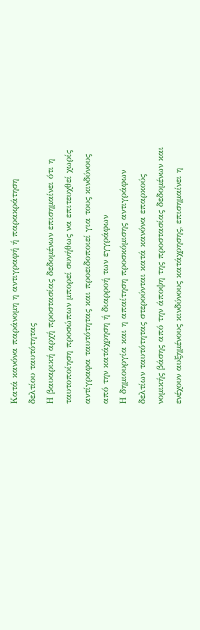Κατά κανόνα παράνομη η αντιγραφή ή παρακράτηση δελτίου ταυτότητας
Η βαυαρική αρχή προστασίας δεδομένων επισημαίνει ότι η ταυτοποίηση προσώπων μπορεί συνήθως να επιτευχθεί χωρίς αντίγραφα ταυτότητας και προειδοποιεί για τους κινδύνους από την κατάχρηση ή διαρροή των εγγράφων
Η δημιουργία και η απαίτηση προσκόμισης αντιγράφων δελτίων ταυτότητας στερούνται κατά κανόνα επαρκούς νομικής βάσης από την άποψη της προστασίας δεδομένων και ενέχουν αυξημένους κινδύνους κατάχρησης, επισημαίνει η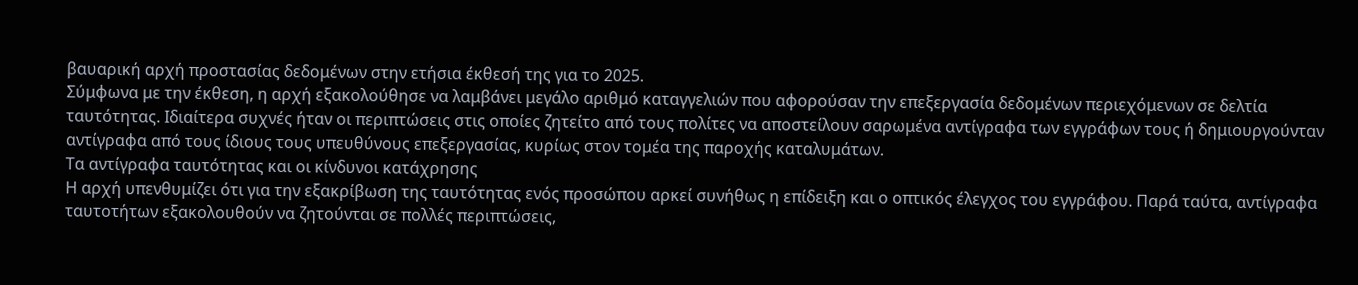βαυαρική αρχή προστασίας δεδομένων στην ετήσια έκθεσή της για το 2025.
Σύμφωνα με την έκθεση, η αρχή εξακολούθησε να λαμβάνει μεγάλο αριθμό καταγγελιών που αφορούσαν την επεξεργασία δεδομένων περιεχόμενων σε δελτία ταυτότητας. Ιδιαίτερα συχνές ήταν οι περιπτώσεις στις οποίες ζητείτο από τους πολίτες να αποστείλουν σαρωμένα αντίγραφα των εγγράφων τους ή δημιουργούνταν αντίγραφα από τους ίδιους τους υπευθύνους επεξεργασίας, κυρίως στον τομέα της παροχής καταλυμάτων.
Τα αντίγραφα ταυτότητας και οι κίνδυνοι κατάχρησης
Η αρχή υπενθυμίζει ότι για την εξακρίβωση της ταυτότητας ενός προσώπου αρκεί συνήθως η επίδειξη και ο οπτικός έλεγχος του εγγράφου. Παρά ταύτα, αντίγραφα ταυτοτήτων εξακολουθούν να ζητούνται σε πολλές περιπτώσεις,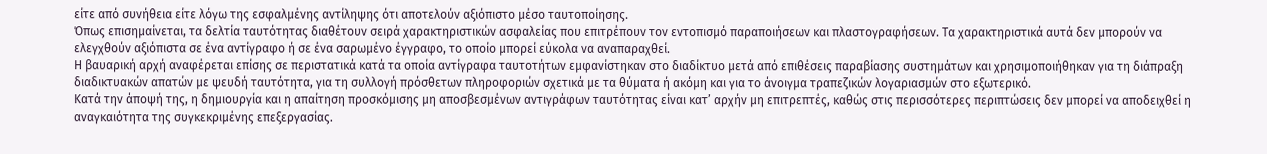είτε από συνήθεια είτε λόγω της εσφαλμένης αντίληψης ότι αποτελούν αξιόπιστο μέσο ταυτοποίησης.
Όπως επισημαίνεται, τα δελτία ταυτότητας διαθέτουν σειρά χαρακτηριστικών ασφαλείας που επιτρέπουν τον εντοπισμό παραποιήσεων και πλαστογραφήσεων. Τα χαρακτηριστικά αυτά δεν μπορούν να ελεγχθούν αξιόπιστα σε ένα αντίγραφο ή σε ένα σαρωμένο έγγραφο, το οποίο μπορεί εύκολα να αναπαραχθεί.
Η βαυαρική αρχή αναφέρεται επίσης σε περιστατικά κατά τα οποία αντίγραφα ταυτοτήτων εμφανίστηκαν στο διαδίκτυο μετά από επιθέσεις παραβίασης συστημάτων και χρησιμοποιήθηκαν για τη διάπραξη διαδικτυακών απατών με ψευδή ταυτότητα, για τη συλλογή πρόσθετων πληροφοριών σχετικά με τα θύματα ή ακόμη και για το άνοιγμα τραπεζικών λογαριασμών στο εξωτερικό.
Κατά την άποψή της, η δημιουργία και η απαίτηση προσκόμισης μη αποσβεσμένων αντιγράφων ταυτότητας είναι κατ’ αρχήν μη επιτρεπτές, καθώς στις περισσότερες περιπτώσεις δεν μπορεί να αποδειχθεί η αναγκαιότητα της συγκεκριμένης επεξεργασίας.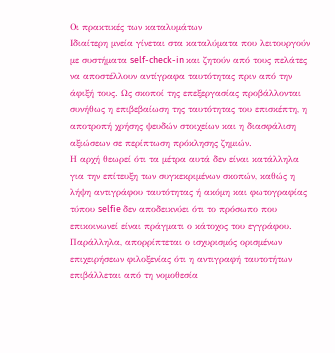Οι πρακτικές των καταλυμάτων
Ιδιαίτερη μνεία γίνεται στα καταλύματα που λειτουργούν με συστήματα self-check-in και ζητούν από τους πελάτες να αποστέλλουν αντίγραφα ταυτότητας πριν από την άφιξή τους. Ως σκοποί της επεξεργασίας προβάλλονται συνήθως η επιβεβαίωση της ταυτότητας του επισκέπτη, η αποτροπή χρήσης ψευδών στοιχείων και η διασφάλιση αξιώσεων σε περίπτωση πρόκλησης ζημιών.
Η αρχή θεωρεί ότι τα μέτρα αυτά δεν είναι κατάλληλα για την επίτευξη των συγκεκριμένων σκοπών, καθώς η λήψη αντιγράφου ταυτότητας ή ακόμη και φωτογραφίας τύπου selfie δεν αποδεικνύει ότι το πρόσωπο που επικοινωνεί είναι πράγματι ο κάτοχος του εγγράφου.
Παράλληλα, απορρίπτεται ο ισχυρισμός ορισμένων επιχειρήσεων φιλοξενίας ότι η αντιγραφή ταυτοτήτων επιβάλλεται από τη νομοθεσία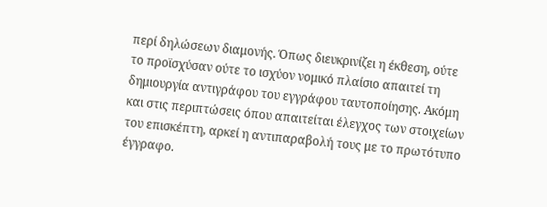περί δηλώσεων διαμονής. Όπως διευκρινίζει η έκθεση, ούτε το προϊσχύσαν ούτε το ισχύον νομικό πλαίσιο απαιτεί τη δημιουργία αντιγράφου του εγγράφου ταυτοποίησης. Ακόμη και στις περιπτώσεις όπου απαιτείται έλεγχος των στοιχείων του επισκέπτη, αρκεί η αντιπαραβολή τους με το πρωτότυπο έγγραφο.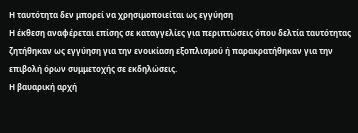Η ταυτότητα δεν μπορεί να χρησιμοποιείται ως εγγύηση
Η έκθεση αναφέρεται επίσης σε καταγγελίες για περιπτώσεις όπου δελτία ταυτότητας ζητήθηκαν ως εγγύηση για την ενοικίαση εξοπλισμού ή παρακρατήθηκαν για την επιβολή όρων συμμετοχής σε εκδηλώσεις.
Η βαυαρική αρχή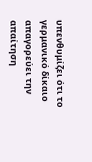υπενθυμίζει ότι το γερμανικό δίκαιο απαγορεύει την απαίτηση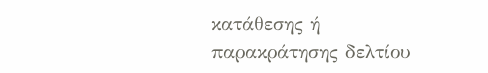κατάθεσης ή παρακράτησης δελτίου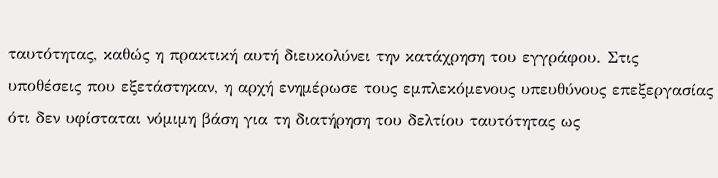ταυτότητας, καθώς η πρακτική αυτή διευκολύνει την κατάχρηση του εγγράφου. Στις υποθέσεις που εξετάστηκαν, η αρχή ενημέρωσε τους εμπλεκόμενους υπευθύνους επεξεργασίας ότι δεν υφίσταται νόμιμη βάση για τη διατήρηση του δελτίου ταυτότητας ως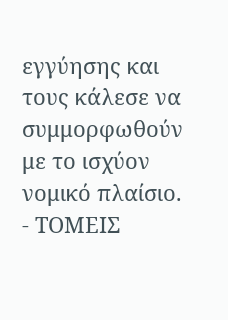εγγύησης και τους κάλεσε να συμμορφωθούν με το ισχύον νομικό πλαίσιο.
- ΤΟΜΕΙΣ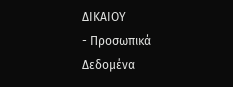ΔΙΚΑΙΟΥ
- Προσωπικά Δεδομένα